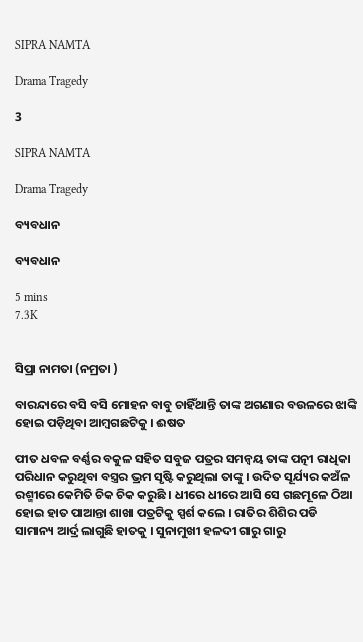SIPRA NAMTA

Drama Tragedy

3

SIPRA NAMTA

Drama Tragedy

ବ୍ୟବଧାନ

ବ୍ୟବଧାନ

5 mins
7.3K


ସିପ୍ରା ନାମତା (ନମ୍ରତା )

ବାରନ୍ଦାରେ ବସି ବସି ମୋହନ ବାବୁ ଚାହିଁଥାନ୍ତି ତାଙ୍କ ଅଗଣାର ବଉଳରେ ଝାଙ୍କି ହୋଇ ପଡ଼ିଥିବା ଆମ୍ବଗଛଟିକୁ । ଈଷତ

ପୀତ ଧବଳ ବର୍ଣ୍ଣର ବକୁଳ ସହିତ ସବୁଜ ପତ୍ରର ସମନ୍ୱୟ ତାଙ୍କ ପତ୍ନୀ ରାଧିକା ପରିଧାନ କରୁଥିବା ବସ୍ତ୍ରର ଭ୍ରମ ସୃଷ୍ଟି କରୁଥିଲା ତାଙ୍କୁ । ଉଦିତ ସୂର୍ଯ୍ୟର କଅଁଳ ରଶ୍ମୀରେ କେମିତି ଚିକ ଚିକ କରୁଛି । ଧୀରେ ଧୀରେ ଆସି ସେ ଗଛମୂଳେ ଠିଆ ହୋଇ ହାତ ପାଆନ୍ତା ଶାଖା ପତ୍ରଟିକୁ ସ୍ପର୍ଶ କଲେ । ରାତିର ଶିଶିର ପଡି ସାମାନ୍ୟ ଆର୍ଦ୍ର ଲାଗୁଛି ହାତକୁ । ସୁନାମୁଖୀ ହଳଦୀ ଗାରୁ ଗାରୁ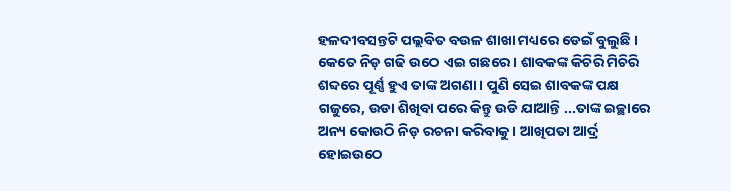ହଳଦୀବସନ୍ତଟି ପଲ୍ଲବିତ ବଉଳ ଶାଖା ମଧ୍ୟରେ ଡେଇଁ ବୁଲୁଛି । କେତେ ନିଡ଼ ଗଢି ଉଠେ ଏଇ ଗଛରେ । ଶାବକଙ୍କ କିଚିରି ମିଚିରି ଶବ୍ଦରେ ପୂର୍ଣ୍ଣ ହୁଏ ତାଙ୍କ ଅଗଣା । ପୁଣି ସେଇ ଶାବକଙ୍କ ପକ୍ଷ ଗଜୁରେ, ଉଡା ଶିଖିବା ପରେ କିନ୍ତୁ ଉଡି ଯାଆନ୍ତି ...ତାଙ୍କ ଇଚ୍ଛାରେ ଅନ୍ୟ କୋଉଠି ନିଡ଼ ରଚନା କରିବାକୁ । ଆଖିପତା ଆର୍ଦ୍ର ହୋଇଉଠେ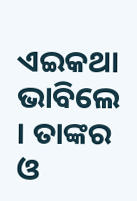ଏଇକଥା ଭାବିଲେ । ତାଙ୍କର ଓ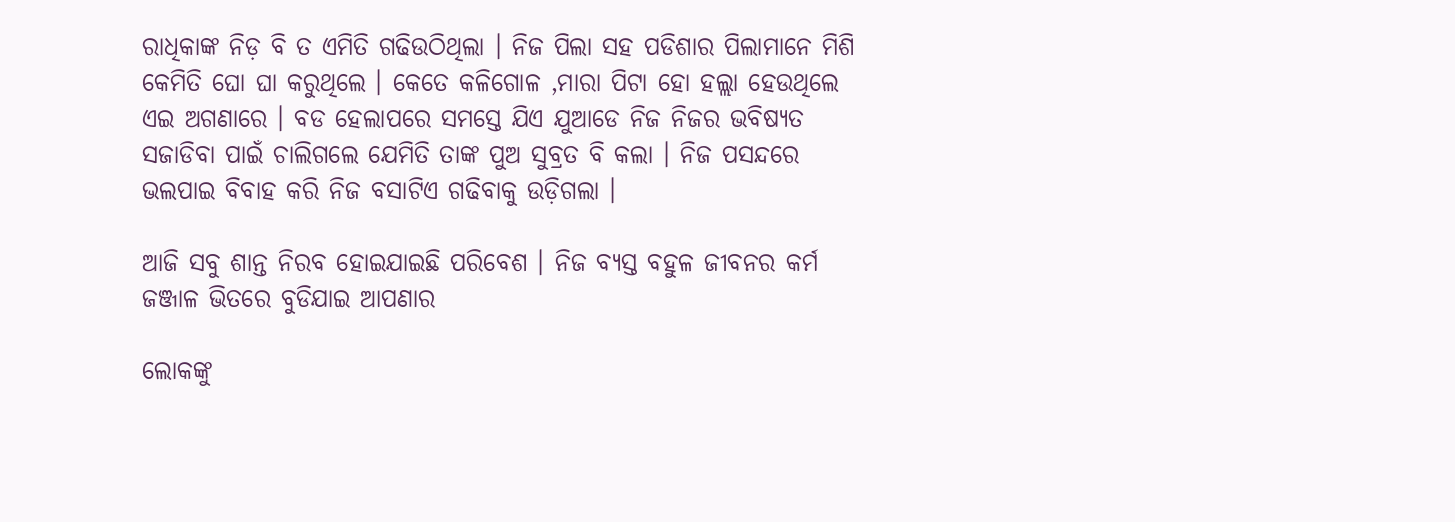ରାଧିକାଙ୍କ ନିଡ଼ ବି ତ ଏମିତି ଗଢିଉଠିଥିଲା । ନିଜ ପିଲା ସହ ପଡିଶାର ପିଲାମାନେ ମିଶି କେମିତି ଘୋ ଘା କରୁଥିଲେ । କେତେ କଳିଗୋଳ ,ମାରା ପିଟା ହୋ ହଲ୍ଲା ହେଉଥିଲେ ଏଇ ଅଗଣାରେ । ବଡ ହେଲାପରେ ସମସ୍ତେ ଯିଏ ଯୁଆଡେ ନିଜ ନିଜର ଭବିଷ୍ୟତ ସଜାଡିବା ପାଇଁ ଚାଲିଗଲେ ଯେମିତି ତାଙ୍କ ପୁଅ ସୁବ୍ରତ ବି କଲା । ନିଜ ପସନ୍ଦରେ ଭଲପାଇ ବିବାହ କରି ନିଜ ବସାଟିଏ ଗଢିବାକୁ ଉଡ଼ିଗଲା ।

ଆଜି ସବୁ ଶାନ୍ତ ନିରବ ହୋଇଯାଇଛି ପରିବେଶ । ନିଜ ବ୍ୟସ୍ତ ବହୁଳ ଜୀବନର କର୍ମ ଜଞ୍ଜାଳ ଭିତରେ ବୁଡିଯାଇ ଆପଣାର

ଲୋକଙ୍କୁ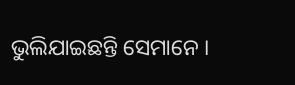ଭୁଲିଯାଇଛନ୍ତି ସେମାନେ ।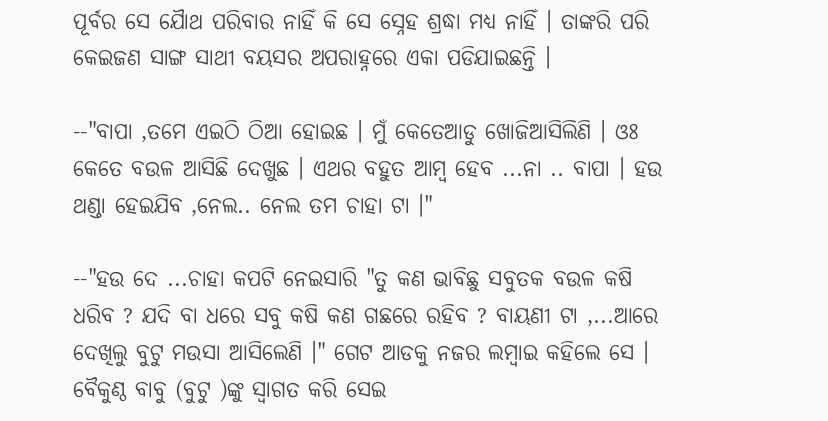ପୂର୍ବର ସେ ଯୋୖଥ ପରିବାର ନାହିଁ କି ସେ ସ୍ନେହ ଶ୍ରଦ୍ଧା ମଧ୍ୟ ନାହିଁ । ତାଙ୍କରି ପରି କେଇଜଣ ସାଙ୍ଗ ସାଥୀ ବୟସର ଅପରାହ୍ନରେ ଏକା ପଡିଯାଇଛନ୍ତି ।

--"ବାପା ,ତମେ ଏଇଠି ଠିଆ ହୋଇଛ । ମୁଁ କେତେଆଡୁ ଖୋଜିଆସିଲିଣି । ଓଃ କେତେ ବଉଳ ଆସିଛି ଦେଖୁଛ । ଏଥର ବହୁତ ଆମ୍ବ ହେବ ...ନା .. ବାପା । ହଉ ଥଣ୍ଡା ହେଇଯିବ ,ନେଲ.. ନେଲ ତମ ଚାହା ଟା ।"

--"ହଉ ଦେ ...ଚାହା କପଟି ନେଇସାରି "ତୁ କଣ ଭାବିଛୁ ସବୁତକ ବଉଳ କଷି ଧରିବ ? ଯଦି ବା ଧରେ ସବୁ କଷି କଣ ଗଛରେ ରହିବ ? ବାୟଣୀ ଟା ,...ଆରେ ଦେଖିଲୁ ବୁଟୁ ମଉସା ଆସିଲେଣି ।" ଗେଟ ଆଡକୁ ନଜର ଲମ୍ବାଇ କହିଲେ ସେ । ବୈକୁଣ୍ଠ ବାବୁ (ବୁଟୁ )ଙ୍କୁ ସ୍ୱାଗତ କରି ସେଇ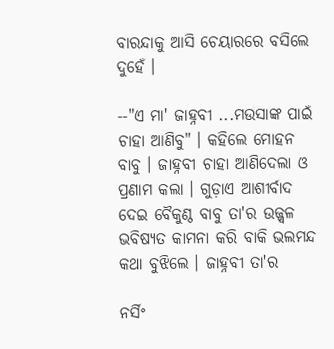ବାରନ୍ଦାକୁ ଆସି ଚେୟାରରେ ବସିଲେ ଦୁହେଁ ।

--"ଏ ମା' ଜାହ୍ନବୀ ...ମଉସାଙ୍କ ପାଇଁ ଚାହା ଆଣିବୁ" । କହିଲେ ମୋହନ ବାବୁ । ଜାହ୍ନବୀ ଚାହା ଆଣିଦେଲା ଓ ପ୍ରଣାମ କଲା । ଗୁଡ଼ାଏ ଆଶୀର୍ବାଦ ଦେଇ ବୈକୁଣ୍ଠ ବାବୁ ତା'ର ଉଜ୍ଜ୍ୱଳ ଭବିଷ୍ୟତ କାମନା କରି ବାକି ଭଲମନ୍ଦ କଥା ବୁଝିଲେ । ଜାହ୍ନବୀ ତା'ର

ନର୍ସିଂ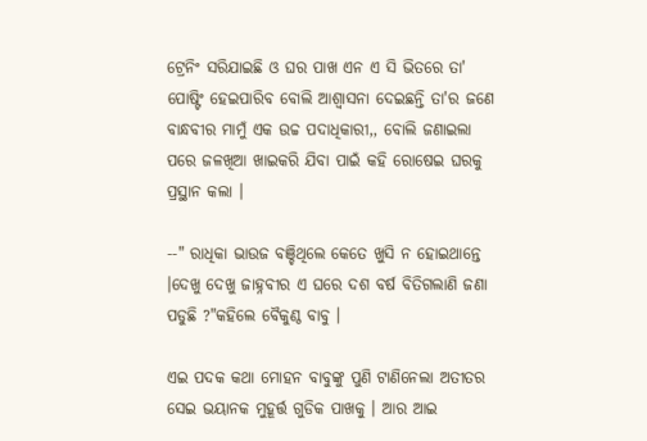ଟ୍ରେନିଂ ସରିଯାଇଛି ଓ ଘର ପାଖ ଏନ ଏ ସି ଭିତରେ ତା' ପୋଷ୍ଟିଂ ହେଇପାରିବ ବୋଲି ଆଶ୍ୱାସନା ଦେଇଛନ୍ତି ତା'ର ଜଣେ ବାନ୍ଧବୀର ମାମୁଁ ଏକ ଉଚ୍ଚ ପଦାଧିକାରୀ,, ବୋଲି ଜଣାଇଲା ପରେ ଜଳଖିଆ ଖାଇକରି ଯିବା ପାଇଁ କହି ରୋଷେଇ ଘରକୁ ପ୍ରସ୍ଥାନ କଲା ।

--" ରାଧିକା ଭାଉଜ ବଞ୍ଚିଥିଲେ କେତେ ଖୁସି ନ ହୋଇଥାନ୍ତେ ।ଦେଖୁ ଦେଖୁ ଜାହ୍ନବୀର ଏ ଘରେ ଦଶ ବର୍ଷ ବିତିଗଲାଣି ଜଣା ପଡୁଛି ?"କହିଲେ ବୈକୁଣ୍ଠ ବାବୁ ।

ଏଇ ପଦକ କଥା ମୋହନ ବାବୁଙ୍କୁ ପୁଣି ଟାଣିନେଲା ଅତୀତର ସେଇ ଭୟାନକ ମୁହୂର୍ତ୍ତ ଗୁଡିକ ପାଖକୁ । ଆର ଆଇ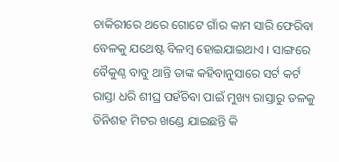ଚାକିରୀରେ ଥରେ ଗୋଟେ ଗାଁର କାମ ସାରି ଫେରିବା ବେଳକୁ ଯଥେଷ୍ଟ ବିଳମ୍ବ ହୋଇଯାଇଥାଏ । ସାଙ୍ଗରେ ବୈକୁଣ୍ଠ ବାବୁ ଥାନ୍ତି ତାଙ୍କ କହିବାନୁସାରେ ସର୍ଟ କର୍ଟ ରାସ୍ତା ଧରି ଶୀଘ୍ର ପହଁଚିବା ପାଇଁ ମୁଖ୍ୟ ରାସ୍ତାରୁ ତଳକୁ ତିନିଶହ ମିଟର ଖଣ୍ଡେ ଯାଇଛନ୍ତି କି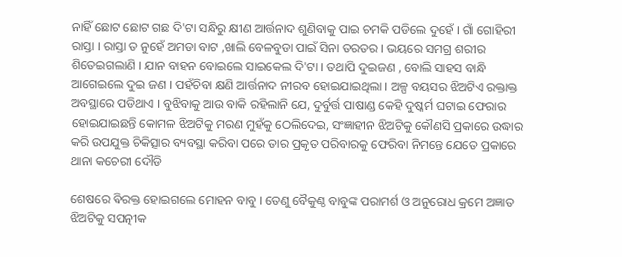ନାହିଁ ଛୋଟ ଛୋଟ ଗଛ ଦି'ଟା ସନ୍ଧିରୁ କ୍ଷୀଣ ଆର୍ତ୍ତନାଦ ଶୁଣିବାକୁ ପାଇ ଚମକି ପଡିଲେ ଦୁହେଁ । ଗାଁ ଗୋହିରୀ ରାସ୍ତା । ରାସ୍ତା ତ ନୁହେଁ ଅମଡା ବାଟ ,ଖାଲି ବେଳବୁଡା ପାଇଁ ସିନା ତରତର । ଭୟରେ ସମଗ୍ର ଶରୀର ଶିତେଇଗଲାଣି । ଯାନ ବାହନ ବୋଇଲେ ସାଇକେଲ ଦି'ଟା । ତଥାପି ଦୁଇଜଣ , ବୋଲି ସାହସ ବାନ୍ଧି ଆଗେଇଲେ ଦୁଇ ଜଣ । ପହଁଚିବା କ୍ଷଣି ଆର୍ତ୍ତନାଦ ନୀରବ ହୋଇଯାଇଥିଲା । ଅଳ୍ପ ବୟସର ଝିଅଟିଏ ରକ୍ତାକ୍ତ ଅବସ୍ଥାରେ ପଡିଥାଏ । ବୁଝିବାକୁ ଆଉ ବାକି ରହିଲାନି ଯେ, ଦୁର୍ବୁର୍ତ୍ତ ପାଷାଣ୍ଡ କେହି ଦୁଷ୍କର୍ମ ଘଟାଇ ଫେରାର ହୋଇଯାଇଛନ୍ତି କୋମଳ ଝିଅଟିକୁ ମରଣ ମୁହଁକୁ ଠେଲିଦେଇ, ସଂଜ୍ଞାହୀନ ଝିଅଟିକୁ କୌଣସି ପ୍ରକାରେ ଉଦ୍ଧାର କରି ଉପଯୁକ୍ତ ଚିକିତ୍ସାର ବ୍ୟବସ୍ଥା କରିବା ପରେ ତାର ପ୍ରକୃତ ପରିବାରକୁ ଫେରିବା ନିମନ୍ତେ ଯେତେ ପ୍ରକାରେ ଥାନା କଚେରୀ ଦୌଡି

ଶେଷରେ ଵିରକ୍ତ ହୋଇଗଲେ ମୋହନ ବାବୁ । ତେଣୁ ବୈକୁଣ୍ଠ ବାବୁଙ୍କ ପରାମର୍ଶ ଓ ଅନୁରୋଧ କ୍ରମେ ଅଜ୍ଞାତ ଝିଅଟିକୁ ସପତ୍ନୀକ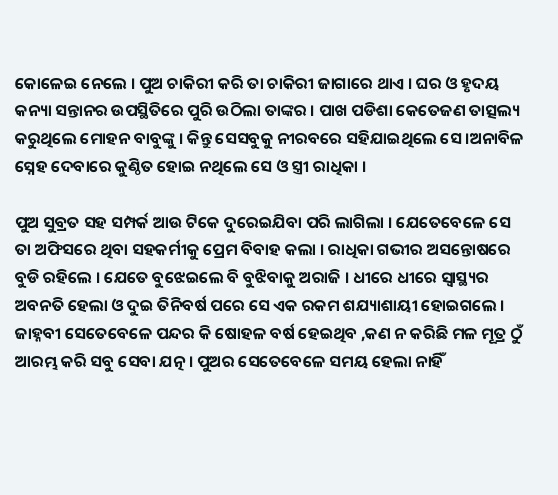କୋଳେଇ ନେଲେ । ପୁଅ ଚାକିରୀ କରି ତା ଚାକିରୀ ଜାଗାରେ ଥାଏ । ଘର ଓ ହୃଦୟ କନ୍ୟା ସନ୍ତାନର ଉପସ୍ଥିତିରେ ପୁରି ଉଠିଲା ତାଙ୍କର । ପାଖ ପଡିଶା କେତେଜଣ ତାତ୍ସଲ୍ୟ କରୁଥିଲେ ମୋହନ ବାବୁଙ୍କୁ । କିନ୍ତୁ ସେସବୁକୁ ନୀରବରେ ସହିଯାଇଥିଲେ ସେ ।ଅନାବିଳ ସ୍ନେହ ଦେବାରେ କୁଣ୍ଠିତ ହୋଇ ନଥିଲେ ସେ ଓ ସ୍ତ୍ରୀ ରାଧିକା ।

ପୁଅ ସୁବ୍ରତ ସହ ସମ୍ପର୍କ ଆଉ ଟିକେ ଦୁରେଇଯିବା ପରି ଲାଗିଲା । ଯେତେବେଳେ ସେ ତା ଅଫିସରେ ଥିବା ସହକର୍ମୀକୁ ପ୍ରେମ ବିବାହ କଲା । ରାଧିକା ଗଭୀର ଅସନ୍ତୋଷରେ ବୁଡି ରହିଲେ । ଯେତେ ବୁଝେଇଲେ ବି ବୁଝିବାକୁ ଅରାଜି । ଧୀରେ ଧୀରେ ସ୍ୱାସ୍ଥ୍ୟର ଅବନତି ହେଲା ଓ ଦୁଇ ତିନିବର୍ଷ ପରେ ସେ ଏକ ରକମ ଶଯ୍ୟାଶାୟୀ ହୋଇଗଲେ । ଜାହ୍ନବୀ ସେତେବେଳେ ପନ୍ଦର କି ଷୋହଳ ବର୍ଷ ହେଇଥିବ ,କଣ ନ କରିଛି ମଳ ମୂତ୍ର ଠୁଁ ଆରମ୍ଭ କରି ସବୁ ସେବା ଯତ୍ନ । ପୁଅର ସେତେବେଳେ ସମୟ ହେଲା ନାହିଁ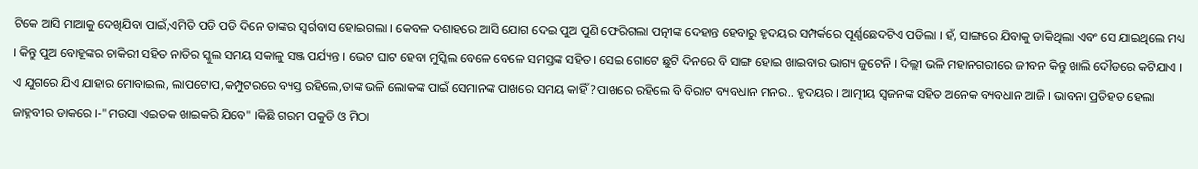ଟିକେ ଆସି ମାଆକୁ ଦେଖିଯିବା ପାଇଁ,ଏମିତି ପଡି ପଡି ଦିନେ ତାଙ୍କର ସ୍ୱର୍ଗବାସ ହୋଇଗଲା । କେବଳ ଦଶାହରେ ଆସି ଯୋଗ ଦେଇ ପୁଅ ପୁଣି ଫେରିଗଲା ପତ୍ନୀଙ୍କ ଦେହାନ୍ତ ହେବାରୁ ହୃଦୟର ସମ୍ପର୍କରେ ପୂର୍ଣ୍ଣଛେଦଟିଏ ପଡିଲା । ହଁ, ସାଙ୍ଗରେ ଯିବାକୁ ଡାକିଥିଲା ଏବଂ ସେ ଯାଇଥିଲେ ମଧ୍ୟ । କିନ୍ତୁ ପୁଅ ବୋହୂଙ୍କର ଚାକିରୀ ସହିତ ନାତିର ସ୍କୁଲ ସମୟ ସକାଳୁ ସଞ୍ଜ ପର୍ଯ୍ୟନ୍ତ । ଭେଟ ଘାଟ ହେବା ମୁସ୍କିଲ ବେଳେ ବେଳେ ସମସ୍ତଙ୍କ ସହିତ। ସେଇ ଗୋଟେ ଛୁଟି ଦିନରେ ବି ସାଙ୍ଗ ହୋଇ ଖାଇବାର ଭାଗ୍ୟ ଜୁଟେନି । ଦିଲ୍ଲୀ ଭଳି ମହାନଗରୀରେ ଜୀବନ କିନ୍ତୁ ଖାଲି ଦୌଡରେ କଟିଯାଏ । ଏ ଯୁଗରେ ଯିଏ ଯାହାର ମୋବାଇଲ, ଲାପଟୋପ,କମ୍ପୁଟରରେ ବ୍ୟସ୍ତ ରହିଲେ,ତାଙ୍କ ଭଳି ଲୋକଙ୍କ ପାଇଁ ସେମାନଙ୍କ ପାଖରେ ସମୟ କାହିଁ ?ପାଖରେ ରହିଲେ ବି ବିରାଟ ବ୍ୟବଧାନ ମନର.. ହୃଦୟର । ଆତ୍ମୀୟ ସ୍ୱଜନଙ୍କ ସହିତ ଅନେକ ବ୍ୟବଧାନ ଆଜି । ଭାବନା ପ୍ରତିହତ ହେଲା ଜାହ୍ନବୀର ଡାକରେ ।-"ମଉସା ଏଇତକ ଖାଇକରି ଯିବେ" ।କିଛି ଗରମ ପକୁଡି ଓ ମିଠା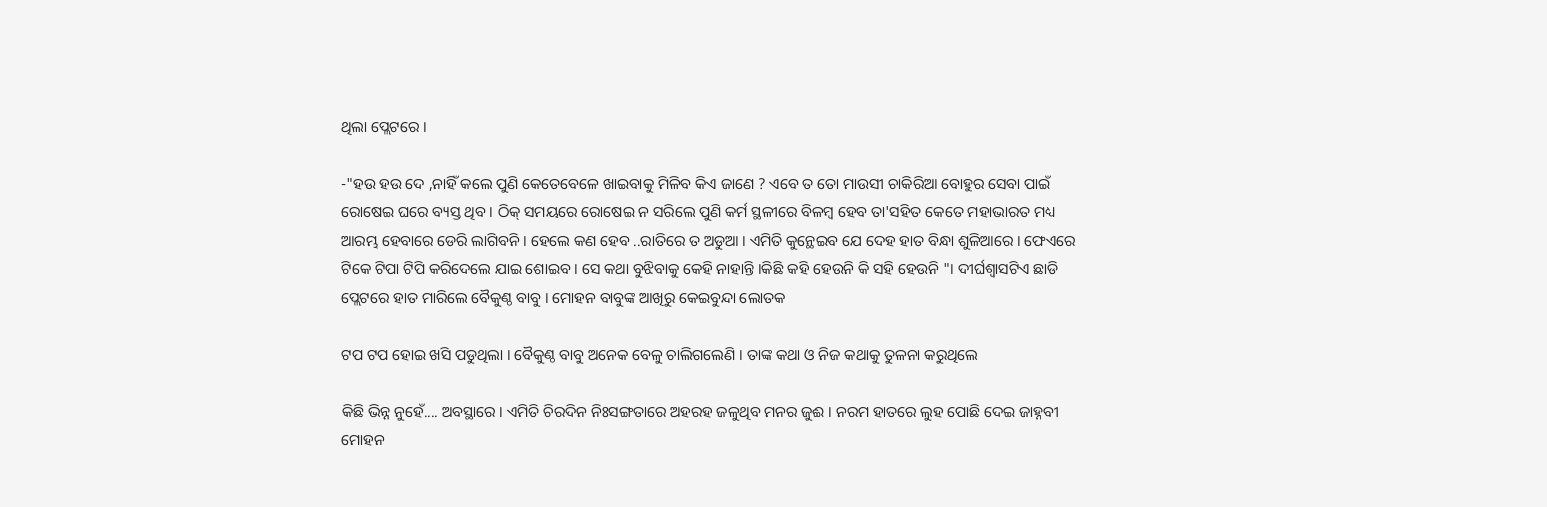ଥିଲା ପ୍ଲେଟରେ ।

-"ହଉ ହଉ ଦେ ,ନାହିଁ କଲେ ପୁଣି କେତେବେଳେ ଖାଇବାକୁ ମିଳିବ କିଏ ଜାଣେ ? ଏବେ ତ ତୋ ମାଉସୀ ଚାକିରିଆ ବୋହୁର ସେବା ପାଇଁ ରୋଷେଇ ଘରେ ବ୍ୟସ୍ତ ଥିବ । ଠିକ୍ ସମୟରେ ରୋଷେଇ ନ ସରିଲେ ପୁଣି କର୍ମ ସ୍ଥଳୀରେ ବିଳମ୍ବ ହେବ ତା'ସହିତ କେତେ ମହାଭାରତ ମଧ୍ୟ ଆରମ୍ଭ ହେବାରେ ଡେରି ଲାଗିବନି । ହେଲେ କଣ ହେବ ..ରାତିରେ ତ ଅଡୁଆ । ଏମିତି କୁନ୍ଥେଇବ ଯେ ଦେହ ହାତ ବିନ୍ଧା ଶୁଳିଆରେ । ଫେଏରେ ଟିକେ ଟିପା ଟିପି କରିଦେଲେ ଯାଇ ଶୋଇବ । ସେ କଥା ବୁଝିବାକୁ କେହି ନାହାନ୍ତି ।କିଛି କହି ହେଉନି କି ସହି ହେଉନି "। ଦୀର୍ଘଶ୍ଵାସଟିଏ ଛାଡି ପ୍ଲେଟରେ ହାତ ମାରିଲେ ବୈକୁଣ୍ଠ ବାବୁ । ମୋହନ ବାବୁଙ୍କ ଆଖିରୁ କେଇବୁନ୍ଦା ଲୋତକ

ଟପ ଟପ ହୋଇ ଖସି ପଡୁଥିଲା । ବୈକୁଣ୍ଠ ବାବୁ ଅନେକ ବେଳୁ ଚାଲିଗଲେଣି । ତାଙ୍କ କଥା ଓ ନିଜ କଥାକୁ ତୁଳନା କରୁଥିଲେ

କିଛି ଭିନ୍ନ ନୁହେଁ.... ଅବସ୍ଥାରେ । ଏମିତି ଚିରଦିନ ନିଃସଙ୍ଗତାରେ ଅହରହ ଜଳୁଥିବ ମନର ଜୁଈ । ନରମ ହାତରେ ଲୁହ ପୋଛି ଦେଇ ଜାହ୍ନବୀ ମୋହନ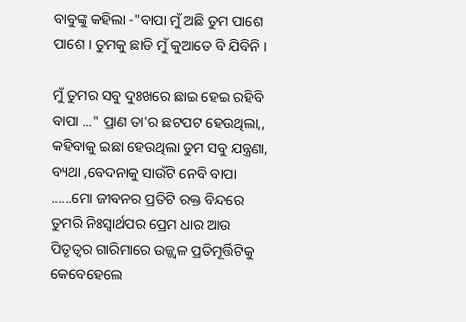ବାବୁଙ୍କୁ କହିଲା -"ବାପା ମୁଁ ଅଛି ତୁମ ପାଶେ ପାଶେ । ତୁମକୁ ଛାଡି ମୁଁ କୁଆଡେ ବି ଯିବିନି ।

ମୁଁ ତୁମର ସବୁ ଦୁଃଖରେ ଛାଇ ହେଇ ରହିବି ବାପା ..." ପ୍ରାଣ ତା'ର ଛଟପଟ ହେଉଥିଲା,, କହିବାକୁ ଇଛା ହେଉଥିଲା ତୁମ ସବୁ ଯନ୍ତ୍ରଣା, ବ୍ୟଥା ,ବେଦନାକୁ ସାଉଁଟି ନେବି ବାପା ......ମୋ ଜୀବନର ପ୍ରତିଟି ରକ୍ତ ବିନ୍ଦରେ ତୁମରି ନିଃସ୍ୱାର୍ଥପର ପ୍ରେମ ଧାର ଆଉ ପିତୃତ୍ବର ଗାରିମାରେ ଉଜ୍ଜ୍ୱଳ ପ୍ରତିମୂର୍ତ୍ତିଟିକୁ କେବେହେଲେ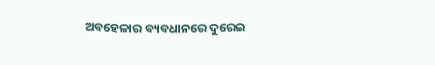ଅବହେଳାର ବ୍ୟବଧାନରେ ଦୁରେଇ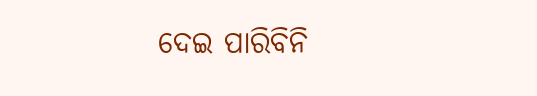ଦେଇ ପାରିବିନି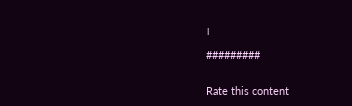।

#########


Rate this content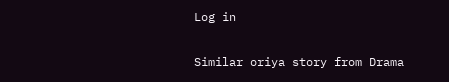Log in

Similar oriya story from Drama